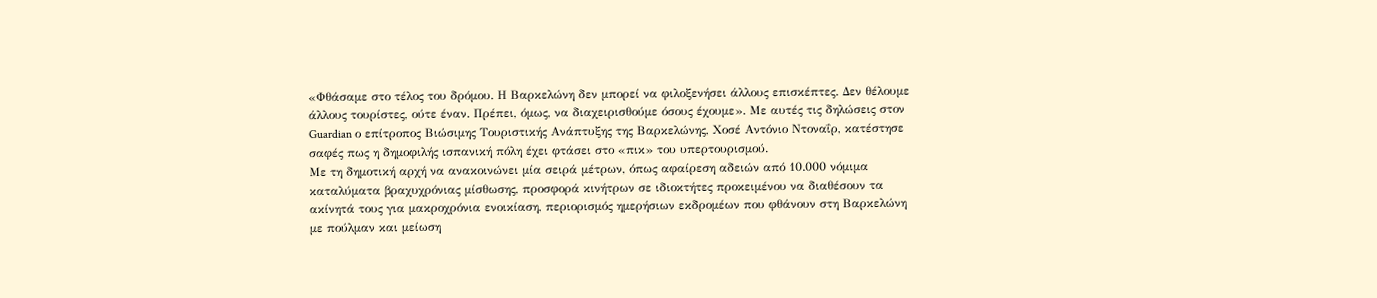«Φθάσαμε στο τέλος του δρόμου. Η Βαρκελώνη δεν μπορεί να φιλοξενήσει άλλους επισκέπτες. Δεν θέλουμε άλλους τουρίστες, ούτε έναν. Πρέπει, όμως, να διαχειρισθούμε όσους έχουμε». Με αυτές τις δηλώσεις στον Guardian ο επίτροπος Βιώσιμης Τουριστικής Ανάπτυξης της Βαρκελώνης, Χοσέ Αντόνιο Ντοναΐρ, κατέστησε σαφές πως η δημοφιλής ισπανική πόλη έχει φτάσει στο «πικ» του υπερτουρισμού.
Με τη δημοτική αρχή να ανακοινώνει μία σειρά μέτρων, όπως αφαίρεση αδειών από 10.000 νόμιμα καταλύματα βραχυχρόνιας μίσθωσης, προσφορά κινήτρων σε ιδιοκτήτες προκειμένου να διαθέσουν τα ακίνητά τους για μακροχρόνια ενοικίαση, περιορισμός ημερήσιων εκδρομέων που φθάνουν στη Βαρκελώνη με πούλμαν και μείωση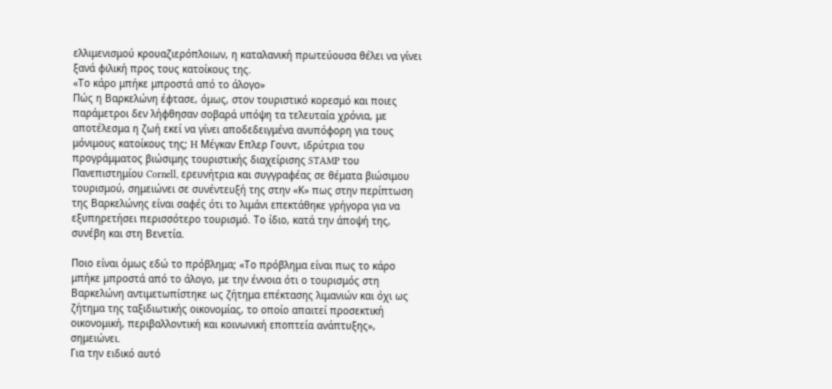ελλιμενισμού κρουαζιερόπλοιων, η καταλανική πρωτεύουσα θέλει να γίνει ξανά φιλική προς τους κατοίκους της.
«Το κάρο μπήκε μπροστά από το άλογο»
Πώς η Βαρκελώνη έφτασε, όμως, στον τουριστικό κορεσμό και ποιες παράμετροι δεν λήφθησαν σοβαρά υπόψη τα τελευταία χρόνια, με αποτέλεσμα η ζωή εκεί να γίνει αποδεδειγμένα ανυπόφορη για τους μόνιμους κατοίκους της; H Μέγκαν Επλερ Γουντ, ιδρύτρια του προγράμματος βιώσιμης τουριστικής διαχείρισης STAMP του Πανεπιστημίου Cornell, ερευνήτρια και συγγραφέας σε θέματα βιώσιμου τουρισμού, σημειώνει σε συνέντευξή της στην «Κ» πως στην περίπτωση της Βαρκελώνης είναι σαφές ότι το λιμάνι επεκτάθηκε γρήγορα για να εξυπηρετήσει περισσότερο τουρισμό. Το ίδιο, κατά την άποψή της, συνέβη και στη Βενετία.

Ποιο είναι όμως εδώ το πρόβλημα; «Το πρόβλημα είναι πως το κάρο μπήκε μπροστά από το άλογο, με την έννοια ότι ο τουρισμός στη Βαρκελώνη αντιμετωπίστηκε ως ζήτημα επέκτασης λιμανιών και όχι ως ζήτημα της ταξιδιωτικής οικονομίας, το οποίο απαιτεί προσεκτική οικονομική, περιβαλλοντική και κοινωνική εποπτεία ανάπτυξης», σημειώνει.
Για την ειδικό αυτό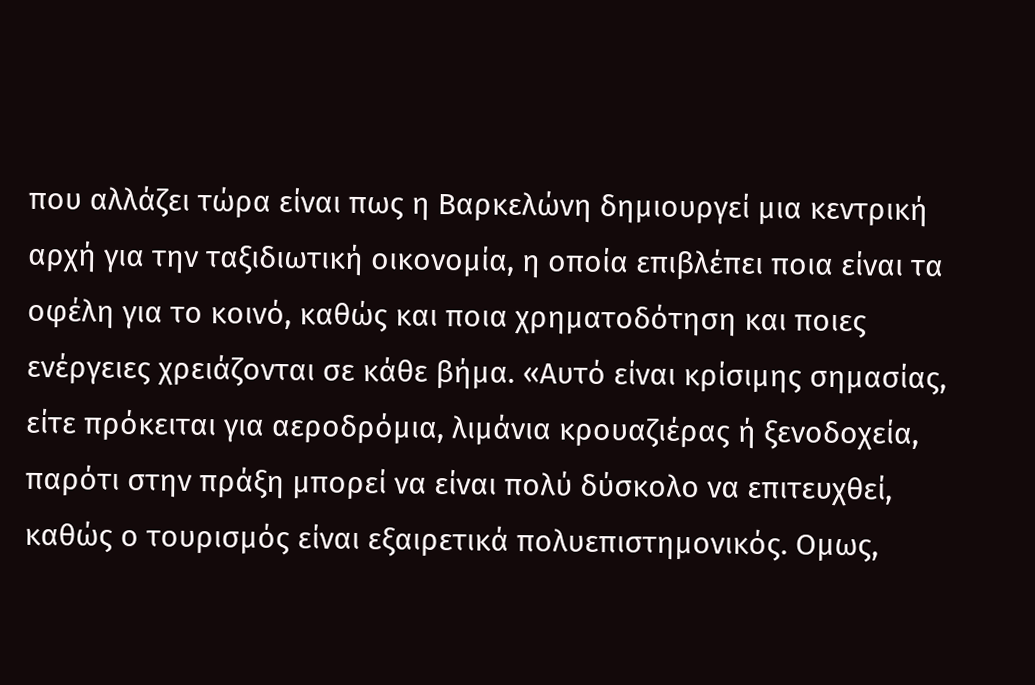που αλλάζει τώρα είναι πως η Βαρκελώνη δημιουργεί μια κεντρική αρχή για την ταξιδιωτική οικονομία, η οποία επιβλέπει ποια είναι τα οφέλη για το κοινό, καθώς και ποια χρηματοδότηση και ποιες ενέργειες χρειάζονται σε κάθε βήμα. «Αυτό είναι κρίσιμης σημασίας, είτε πρόκειται για αεροδρόμια, λιμάνια κρουαζιέρας ή ξενοδοχεία, παρότι στην πράξη μπορεί να είναι πολύ δύσκολο να επιτευχθεί, καθώς ο τουρισμός είναι εξαιρετικά πολυεπιστημονικός. Ομως,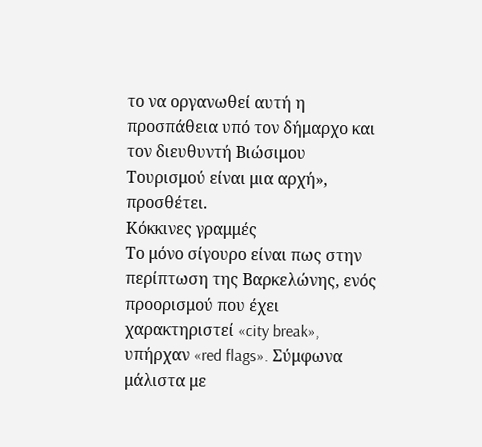το να οργανωθεί αυτή η προσπάθεια υπό τον δήμαρχο και τον διευθυντή Βιώσιμου Τουρισμού είναι μια αρχή», προσθέτει.
Κόκκινες γραμμές
Το μόνο σίγουρο είναι πως στην περίπτωση της Βαρκελώνης, ενός προορισμού που έχει χαρακτηριστεί «city break», υπήρχαν «red flags». Σύμφωνα μάλιστα με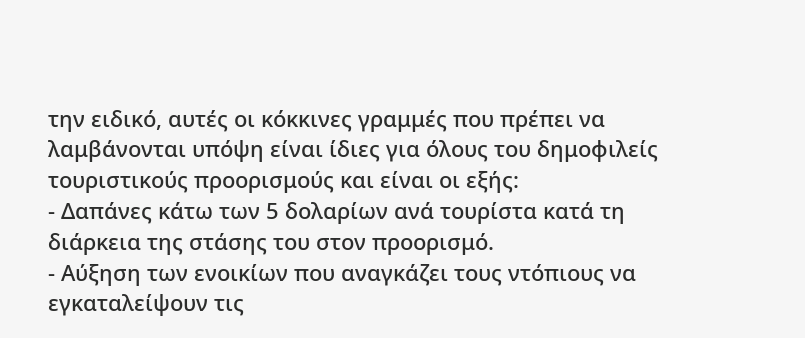την ειδικό, αυτές οι κόκκινες γραμμές που πρέπει να λαμβάνονται υπόψη είναι ίδιες για όλους του δημοφιλείς τουριστικούς προορισμούς και είναι οι εξής:
- Δαπάνες κάτω των 5 δολαρίων ανά τουρίστα κατά τη διάρκεια της στάσης του στον προορισμό.
- Αύξηση των ενοικίων που αναγκάζει τους ντόπιους να εγκαταλείψουν τις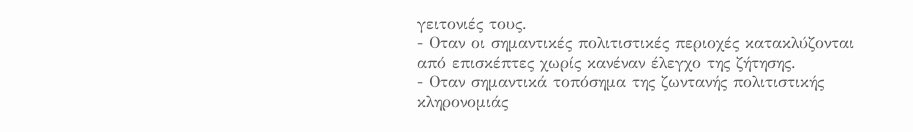γειτονιές τους.
- Οταν οι σημαντικές πολιτιστικές περιοχές κατακλύζονται από επισκέπτες χωρίς κανέναν έλεγχο της ζήτησης.
- Οταν σημαντικά τοπόσημα της ζωντανής πολιτιστικής κληρονομιάς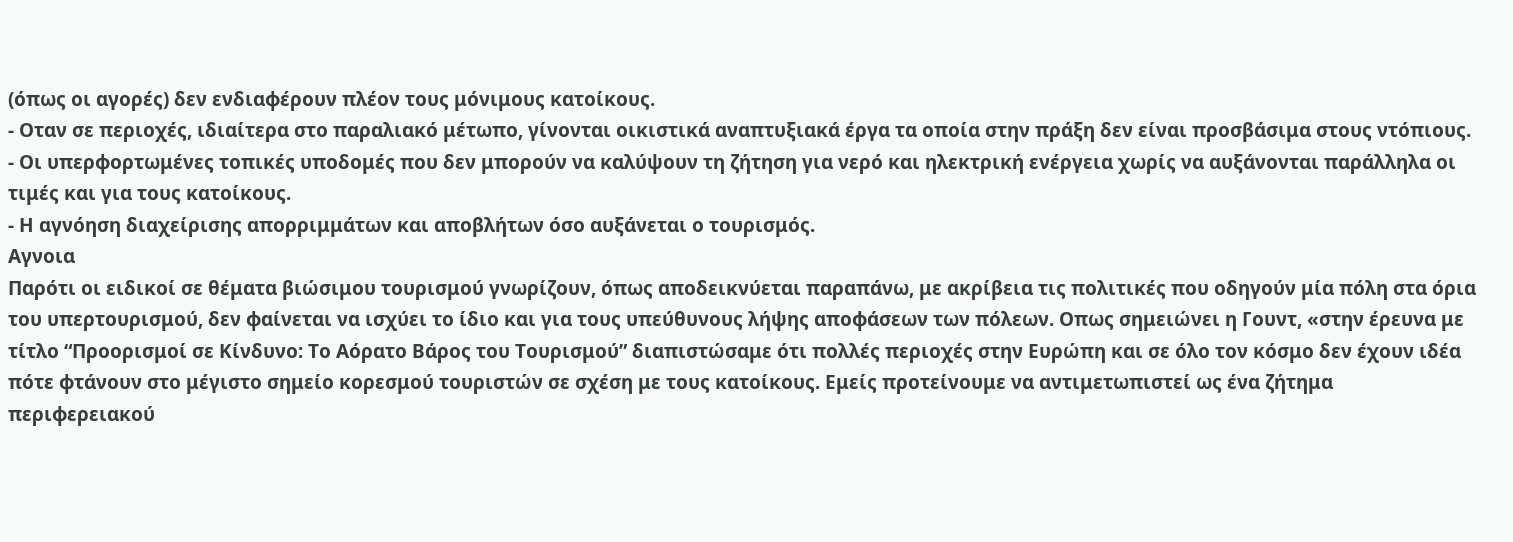(όπως οι αγορές) δεν ενδιαφέρουν πλέον τους μόνιμους κατοίκους.
- Οταν σε περιοχές, ιδιαίτερα στο παραλιακό μέτωπο, γίνονται οικιστικά αναπτυξιακά έργα τα οποία στην πράξη δεν είναι προσβάσιμα στους ντόπιους.
- Οι υπερφορτωμένες τοπικές υποδομές που δεν μπορούν να καλύψουν τη ζήτηση για νερό και ηλεκτρική ενέργεια χωρίς να αυξάνονται παράλληλα οι τιμές και για τους κατοίκους.
- Η αγνόηση διαχείρισης απορριμμάτων και αποβλήτων όσο αυξάνεται ο τουρισμός.
Αγνοια
Παρότι οι ειδικοί σε θέματα βιώσιμου τουρισμού γνωρίζουν, όπως αποδεικνύεται παραπάνω, με ακρίβεια τις πολιτικές που οδηγούν μία πόλη στα όρια του υπερτουρισμού, δεν φαίνεται να ισχύει το ίδιο και για τους υπεύθυνους λήψης αποφάσεων των πόλεων. Οπως σημειώνει η Γουντ, «στην έρευνα με τίτλο “Προορισμοί σε Κίνδυνο: Το Αόρατο Βάρος του Τουρισμού” διαπιστώσαμε ότι πολλές περιοχές στην Ευρώπη και σε όλο τον κόσμο δεν έχουν ιδέα πότε φτάνουν στο μέγιστο σημείο κορεσμού τουριστών σε σχέση με τους κατοίκους. Εμείς προτείνουμε να αντιμετωπιστεί ως ένα ζήτημα περιφερειακού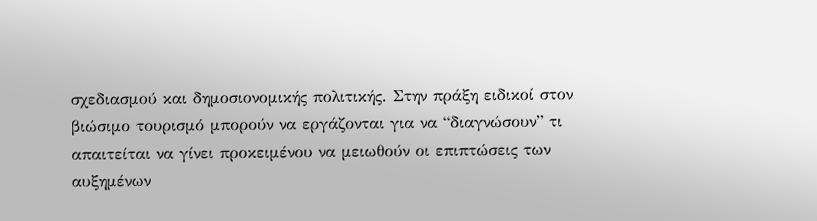σχεδιασμού και δημοσιονομικής πολιτικής. Στην πράξη ειδικοί στον βιώσιμο τουρισμό μπορούν να εργάζονται για να “διαγνώσουν” τι απαιτείται να γίνει προκειμένου να μειωθούν οι επιπτώσεις των αυξημένων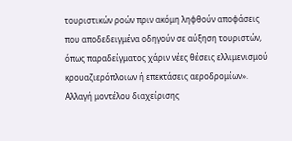τουριστικών ροών πριν ακόμη ληφθούν αποφάσεις που αποδεδειγμένα οδηγούν σε αύξηση τουριστών, όπως παραδείγματος χάριν νέες θέσεις ελλιμενισμού κρουαζιερόπλοιων ή επεκτάσεις αεροδρομίων».
Αλλαγή μοντέλου διαχείρισης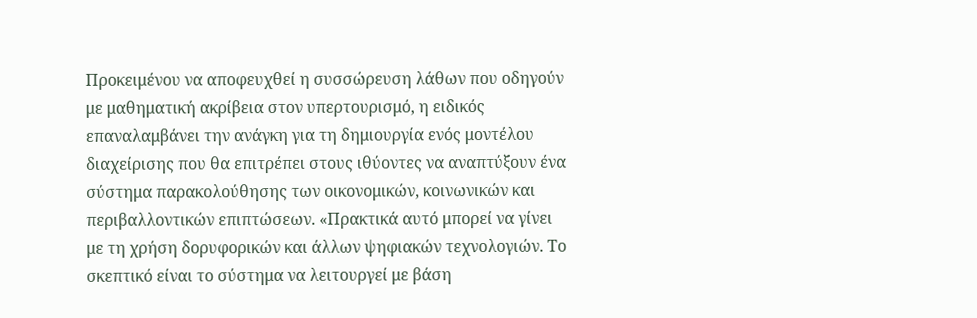Προκειμένου να αποφευχθεί η συσσώρευση λάθων που οδηγούν με μαθηματική ακρίβεια στον υπερτουρισμό, η ειδικός επαναλαμβάνει την ανάγκη για τη δημιουργία ενός μοντέλου διαχείρισης που θα επιτρέπει στους ιθύοντες να αναπτύξουν ένα σύστημα παρακολούθησης των οικονομικών, κοινωνικών και περιβαλλοντικών επιπτώσεων. «Πρακτικά αυτό μπορεί να γίνει με τη χρήση δορυφορικών και άλλων ψηφιακών τεχνολογιών. Το σκεπτικό είναι το σύστημα να λειτουργεί με βάση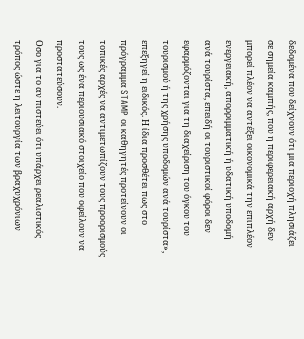δεδομένα που δείχνουν ότι μια περιοχή πλησιάζει σε σημεία καμπής, που η περιφερειακή αρχή δεν μπορεί πλέον να αντέξει οικονομικά την επιπλέον ενεργειακή, απορριμματική ή υδατική υποδομή ανά τουρίστα, επειδή οι τουριστικοί φόροι δεν εφαρμόζονται για τη διαχείριση του όγκου του τουρισμού ή της χρήσης υποδομών ανά τουρίστα», επεξηγεί η ειδικός. Η ίδια προσθέτει πως στο πρόγραμμα STAMP οι καθηγητές προτείνουν οι τοπικές αρχές να αντιμετωπίζουν τους προορισμούς τους ως ένα περιουσιακό στοιχείο που οφείλουν να προστατεύσουν.
Οσο για το αν πιστεύει ότι υπάρχει ρεαλιστικός τρόπος ώστε η λειτουργία των βραχυχρόνιων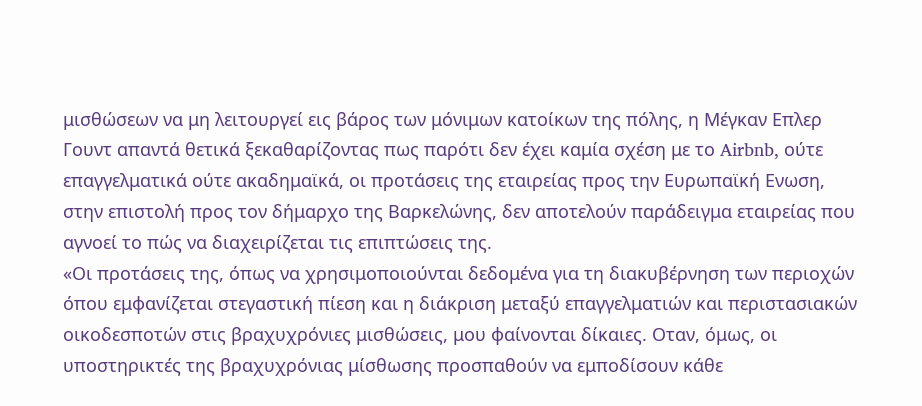μισθώσεων να μη λειτουργεί εις βάρος των μόνιμων κατοίκων της πόλης, η Μέγκαν Επλερ Γουντ απαντά θετικά ξεκαθαρίζοντας πως παρότι δεν έχει καμία σχέση με το Airbnb, ούτε επαγγελματικά ούτε ακαδημαϊκά, οι προτάσεις της εταιρείας προς την Ευρωπαϊκή Eνωση, στην επιστολή προς τον δήμαρχο της Βαρκελώνης, δεν αποτελούν παράδειγμα εταιρείας που αγνοεί το πώς να διαχειρίζεται τις επιπτώσεις της.
«Οι προτάσεις της, όπως να χρησιμοποιούνται δεδομένα για τη διακυβέρνηση των περιοχών όπου εμφανίζεται στεγαστική πίεση και η διάκριση μεταξύ επαγγελματιών και περιστασιακών οικοδεσποτών στις βραχυχρόνιες μισθώσεις, μου φαίνονται δίκαιες. Oταν, όμως, οι υποστηρικτές της βραχυχρόνιας μίσθωσης προσπαθούν να εμποδίσουν κάθε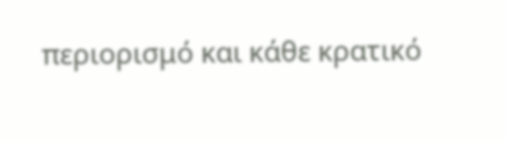περιορισμό και κάθε κρατικό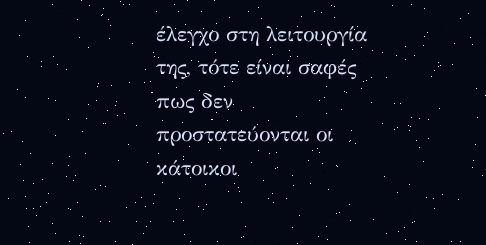έλεγχο στη λειτουργία της, τότε είναι σαφές πως δεν προστατεύονται οι κάτοικοι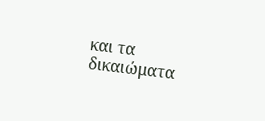και τα δικαιώματα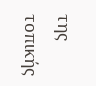της τοπικής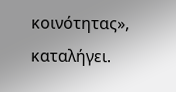κοινότητας», καταλήγει.